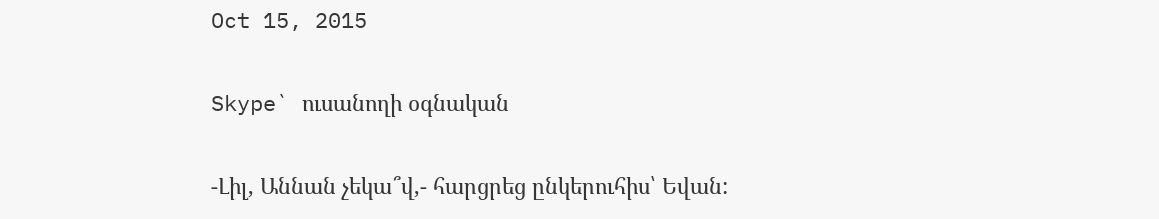Oct 15, 2015

Skype` ուսանողի օգնական

-Լիլ, Աննան չեկա՞վ,- հարցրեց ընկերուհիս՝ Եվան: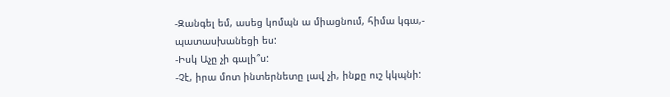-Զանգել եմ, ասեց կոմպն ա միացնում, հիմա կգա,- պատասխանեցի ես:
-Իսկ Աչը չի գալի՞ս:
-Չէ, իրա մոտ ինտերնետը լավ չի, ինքը ուշ կկպնի: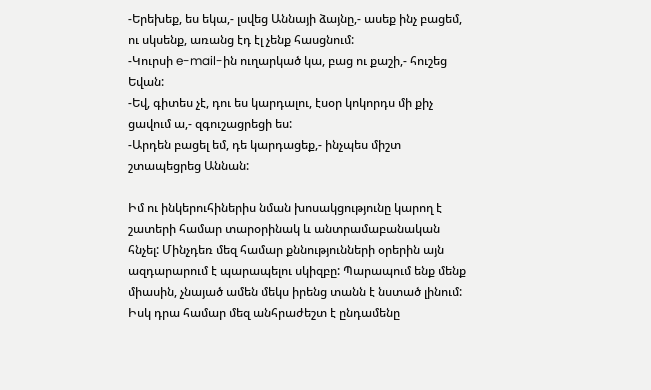-Երեխեք, ես եկա,- լսվեց Աննայի ձայնը,- ասեք ինչ բացեմ, ու սկսենք, առանց էդ էլ չենք հասցնում:
-Կուրսի e-mail-ին ուղարկած կա, բաց ու քաշի,- հուշեց Եվան:
-Եվ, գիտես չէ, դու ես կարդալու, էսօր կոկորդս մի քիչ ցավում ա,- զգուշացրեցի ես:
-Արդեն բացել եմ, դե կարդացեք,- ինչպես միշտ շտապեցրեց Աննան:

Իմ ու ինկերուհիներիս նման խոսակցությունը կարող է շատերի համար տարօրինակ և անտրամաբանական հնչել: Մինչդեռ մեզ համար քննությունների օրերին այն ազդարարում է պարապելու սկիզբը: Պարապում ենք մենք միասին, չնայած ամեն մեկս իրենց տանն է նստած լինում: Իսկ դրա համար մեզ անհրաժեշտ է ընդամենը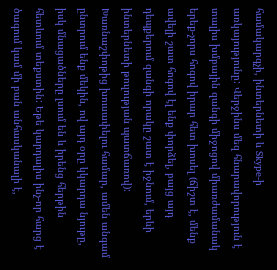համակարգչի, ինտերնետի և Skype-ի առկայությունը: Վերջինս մեզ հնարավորություն է տալիս խմբային զանգի միջոցով միառժամանակ երեք-չորս հոգով իրար հետ խոսել (ճիշտ է, մենք ավելի շատ հոգով էլ ենք փորձել, բայց այդ դեպքերում զանգի որակը շատ է իջնում, երևի ինտերնետի թուլության պատճառով): Խառնաշփոթից խուսափելու համար, ամեն անգամ ընտրում ենք մեկին, ով այդ օրը կկարդա նյութը, իսկ մնացածները լսում են և իրենց հերթին հետևում տեքստին: Եթե կարդալիս ինչ-որ հարց է ծագում կամ մի բան անհասկանալի է,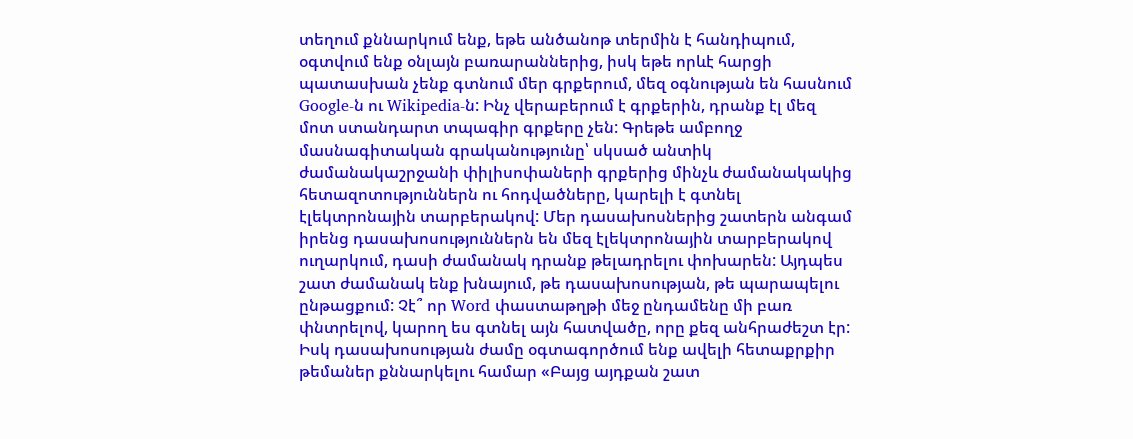տեղում քննարկում ենք, եթե անծանոթ տերմին է հանդիպում, օգտվում ենք օնլայն բառարաններից, իսկ եթե որևէ հարցի պատասխան չենք գտնում մեր գրքերում, մեզ օգնության են հասնում Google-ն ու Wikipedia-ն: Ինչ վերաբերում է գրքերին, դրանք էլ մեզ մոտ ստանդարտ տպագիր գրքերը չեն: Գրեթե ամբողջ մասնագիտական գրականությունը՝ սկսած անտիկ ժամանակաշրջանի փիլիսոփաների գրքերից մինչև ժամանակակից հետազոտություններն ու հոդվածները, կարելի է գտնել էլեկտրոնային տարբերակով: Մեր դասախոսներից շատերն անգամ իրենց դասախոսություններն են մեզ էլեկտրոնային տարբերակով ուղարկում, դասի ժամանակ դրանք թելադրելու փոխարեն: Այդպես շատ ժամանակ ենք խնայում, թե դասախոսության, թե պարապելու ընթացքում: Չէ՞ որ Word փաստաթղթի մեջ ընդամենը մի բառ փնտրելով, կարող ես գտնել այն հատվածը, որը քեզ անհրաժեշտ էր: Իսկ դասախոսության ժամը օգտագործում ենք ավելի հետաքրքիր թեմաներ քննարկելու համար «Բայց այդքան շատ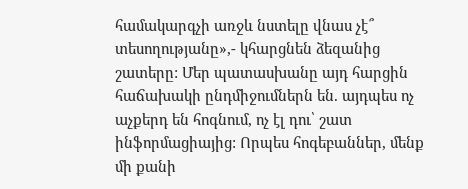համակարգչի առջև նստելը վնաս չէ՞ տեսողությանը»,- կհարցնեն ձեզանից շատերը: Մեր պատասխանը այդ հարցին հաճախակի ընդմիջումներն են. այդպես ոչ աչքերդ են հոգնում, ոչ էլ դու՝ շատ ինֆորմացիայից: Որպես հոգեբաններ, մենք մի քանի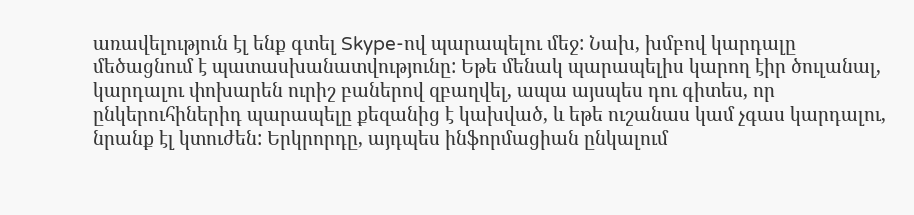առավելություն էլ ենք գտել Skype-ով պարապելու մեջ: Նախ, խմբով կարդալը մեծացնում է պատասխանատվությունը: Եթե մենակ պարապելիս կարող էիր ծուլանալ, կարդալու փոխարեն ուրիշ բաներով զբաղվել, ապա այսպես դու գիտես, որ  ընկերուհիներիդ պարապելը քեզանից է կախված, և եթե ուշանաս կամ չգաս կարդալու, նրանք էլ կտուժեն: Երկրորդը, այդպես ինֆորմացիան ընկալում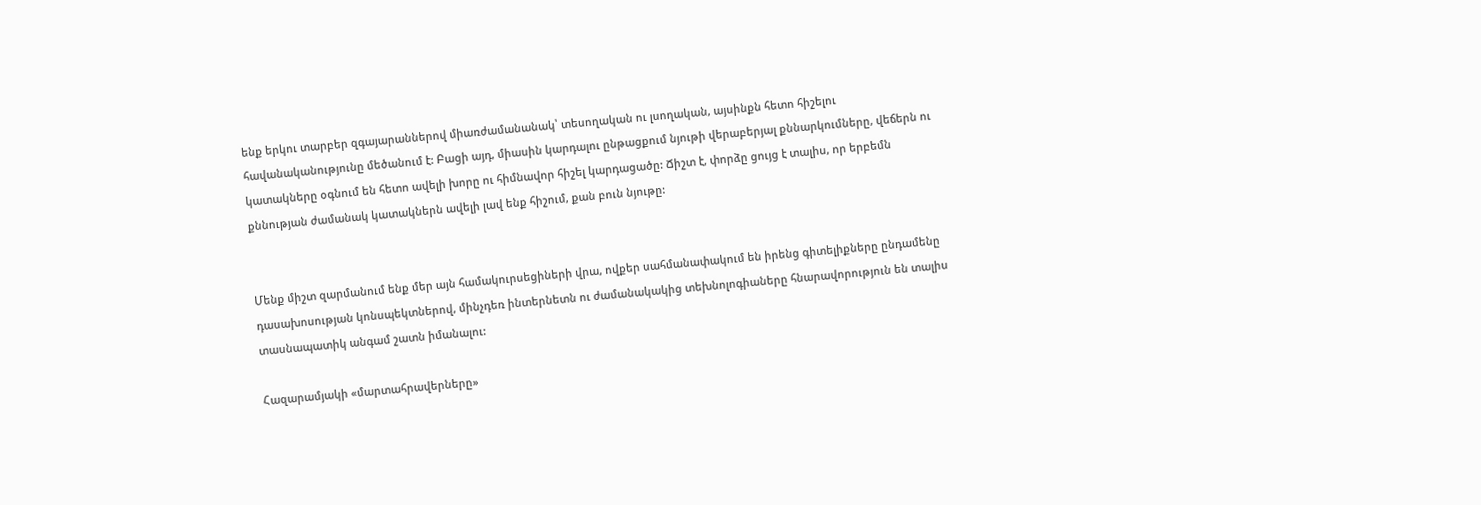ենք երկու տարբեր զգայարաններով միառժամանանակ՝ տեսողական ու լսողական, այսինքն հետո հիշելու հավանականությունը մեծանում է: Բացի այդ, միասին կարդալու ընթացքում նյութի վերաբերյալ քննարկումները, վեճերն ու կատակները օգնում են հետո ավելի խորը ու հիմնավոր հիշել կարդացածը: Ճիշտ է, փորձը ցույց է տալիս, որ երբեմն քննության ժամանակ կատակներն ավելի լավ ենք հիշում, քան բուն նյութը:


Մենք միշտ զարմանում ենք մեր այն համակուրսեցիների վրա, ովքեր սահմանափակում են իրենց գիտելիքները ընդամենը դասախոսության կոնսպեկտներով, մինչդեռ ինտերնետն ու ժամանակակից տեխնոլոգիաները հնարավորություն են տալիս տասնապատիկ անգամ շատն իմանալու:

Հազարամյակի «մարտահրավերները»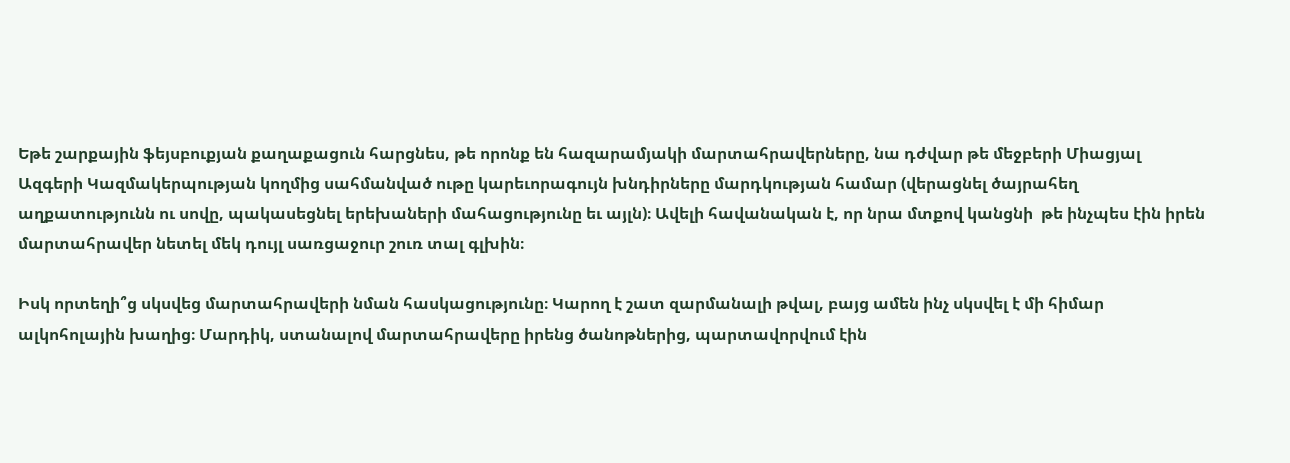Եթե շարքային ֆեյսբուքյան քաղաքացուն հարցնես, թե որոնք են հազարամյակի մարտահրավերները, նա դժվար թե մեջբերի Միացյալ Ազգերի Կազմակերպության կողմից սահմանված ութը կարեւորագույն խնդիրները մարդկության համար (վերացնել ծայրահեղ աղքատությունն ու սովը, պակասեցնել երեխաների մահացությունը եւ այլն)։ Ավելի հավանական է, որ նրա մտքով կանցնի  թե ինչպես էին իրեն մարտահրավեր նետել մեկ դույլ սառցաջուր շուռ տալ գլխին։

Իսկ որտեղի՞ց սկսվեց մարտահրավերի նման հասկացությունը։ Կարող է շատ զարմանալի թվալ, բայց ամեն ինչ սկսվել է մի հիմար ալկոհոլային խաղից։ Մարդիկ, ստանալով մարտահրավերը իրենց ծանոթներից, պարտավորվում էին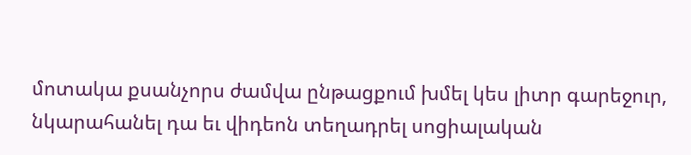մոտակա քսանչորս ժամվա ընթացքում խմել կես լիտր գարեջուր, նկարահանել դա եւ վիդեոն տեղադրել սոցիալական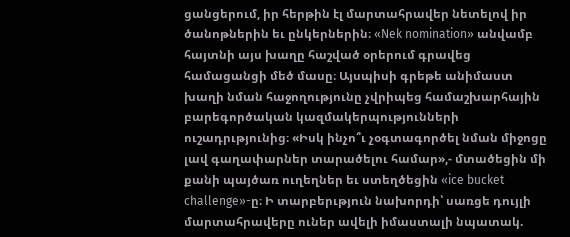ցանցերում, իր հերթին էլ մարտահրավեր նետելով իր ծանոթներին եւ ընկերներին։ «Nek nomination» անվամբ հայտնի այս խաղը հաշված օրերում գրավեց համացանցի մեծ մասը։ Այսպիսի գրեթե անիմաստ խաղի նման հաջողությունը չվրիպեց համաշխարհային բարեգործական կազմակերպությունների ուշադրւթյունից։ «Իսկ ինչո՞ւ չօգտագործել նման միջոցը լավ գաղափարներ տարածելու համար»,- մտածեցին մի քանի պայծառ ուղեղներ եւ ստեղծեցին «ice bucket challenge»-ը։ Ի տարբերւթյուն նախորդի՝ սառցե դույլի մարտահրավերը ուներ ավելի իմաստալի նպատակ.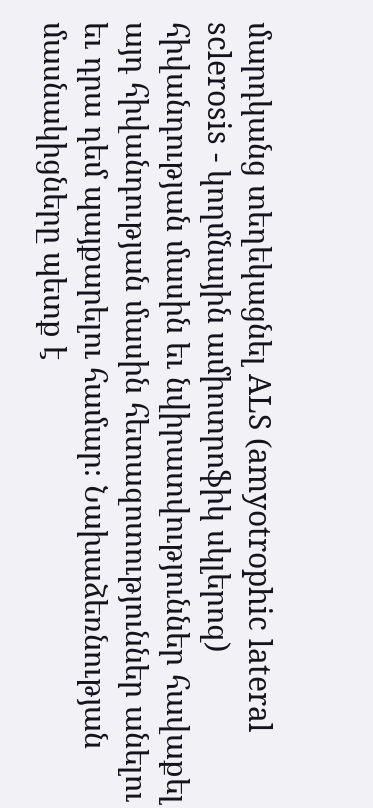մարդկանց տեղեկացնել ALS (amyotrophic lateral sclerosis - կողմնային ամիոտրոֆիկ սկլերոզ) հիվանդության մասին եւ նվիրատվություններ հավաքել այդ հիվանդության մասին հետազոտություններ անելու եւ դրա դեմ պայքարելու համար։ Նախաձեռնության մասնակիցները պետք է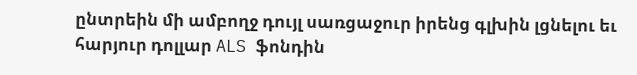ընտրեին մի ամբողջ դույլ սառցաջուր իրենց գլխին լցնելու եւ հարյուր դոլլար ALS ֆոնդին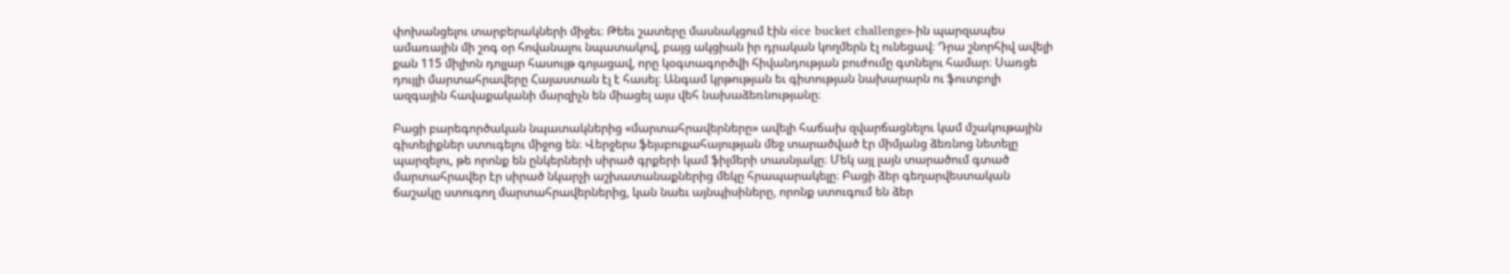փոխանցելու տարբերակների միջեւ։ Թեեւ շատերը մասնակցում էին «ice bucket challenge»-ին պարզապես ամառային մի շոգ օր հովանալու նպատակով, բայց ակցիան իր դրական կողմերն էլ ունեցավ։ Դրա շնորհիվ ավելի քան 115 միլիոն դոլլար հասույթ գոյացավ, որը կօգտագործվի հիվանդության բուժումը գտնելու համար։ Սառցե դույլի մարտահրավերը Հայաստան էլ է հասել։ Անգամ կրթության եւ գիտության նախարարն ու ֆուտբոլի ազգային հավաքականի մարզիչն են միացել այս վեհ նախաձեռնությանը։

Բացի բարեգործական նպատակներից «մարտահրավերները» ավելի հաճախ զվարճացնելու կամ մշակութային գիտելիքներ ստուգելու միջոց են։ Վերջերս ֆեյսբուքահայության մեջ տարածված էր միմյանց ձեռնոց նետելը պարզելու, թե որոնք են ընկերների սիրած գրքերի կամ ֆիլմերի տասնյակը։ Մեկ այլ լայն տարածում գտած մարտահրավեր էր սիրած նկարչի աշխատանաքներից մեկը հրապարակելը։ Բացի ձեր գեղարվեստական ճաշակը ստուգող մարտահրավերներից, կան նաեւ այնպիսիները, որոնք ստուգում են ձեր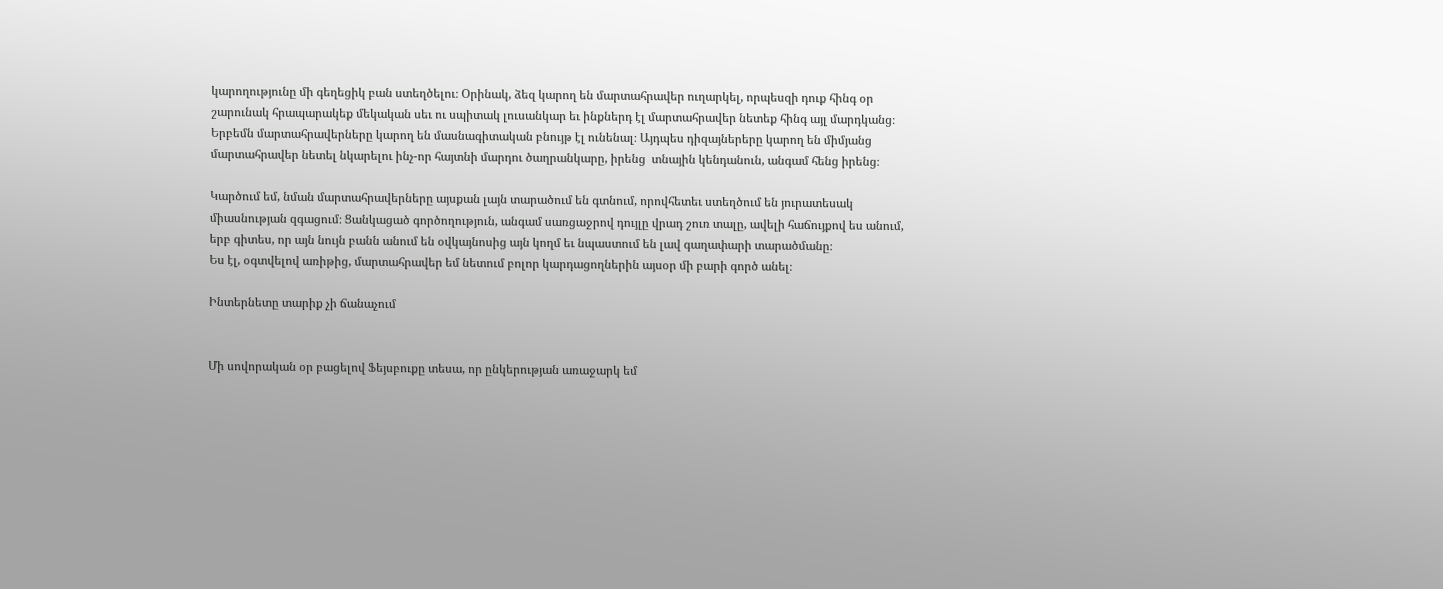կարողությունը մի գեղեցիկ բան ստեղծելու։ Օրինակ, ձեզ կարող են մարտահրավեր ուղարկել, որպեսզի դուք հինգ օր շարունակ հրապարակեք մեկական սեւ ու սպիտակ լուսանկար եւ ինքներդ էլ մարտահրավեր նետեք հինգ այլ մարդկանց։ Երբեմն մարտահրավերները կարող են մասնագիտական բնույթ էլ ունենալ։ Այդպես դիզայներերը կարող են միմյանց մարտահրավեր նետել նկարելու ինչ-որ հայտնի մարդու ծաղրանկարը, իրենց  տնային կենդանուն, անգամ հենց իրենց։

Կարծում եմ, նման մարտահրավերները այսքան լայն տարածում են գտնում, որովհետեւ ստեղծում են յուրատեսակ միասնության զգացում։ Ցանկացած գործողություն, անգամ սառցաջրով դույլը վրադ շուռ տալը, ավելի հաճույքով ես անում, երբ գիտես, որ այն նույն բանն անում են օվկայնոսից այն կողմ եւ նպաստում են լավ գաղափարի տարածմանը։
Ես էլ, օգտվելով առիթից, մարտահրավեր եմ նետում բոլոր կարդացողներին այսօր մի բարի գործ անել։

Ինտերնետը տարիք չի ճանաչում


Մի սովորական օր բացելով Ֆեյսբուքը տեսա, որ ընկերության առաջարկ եմ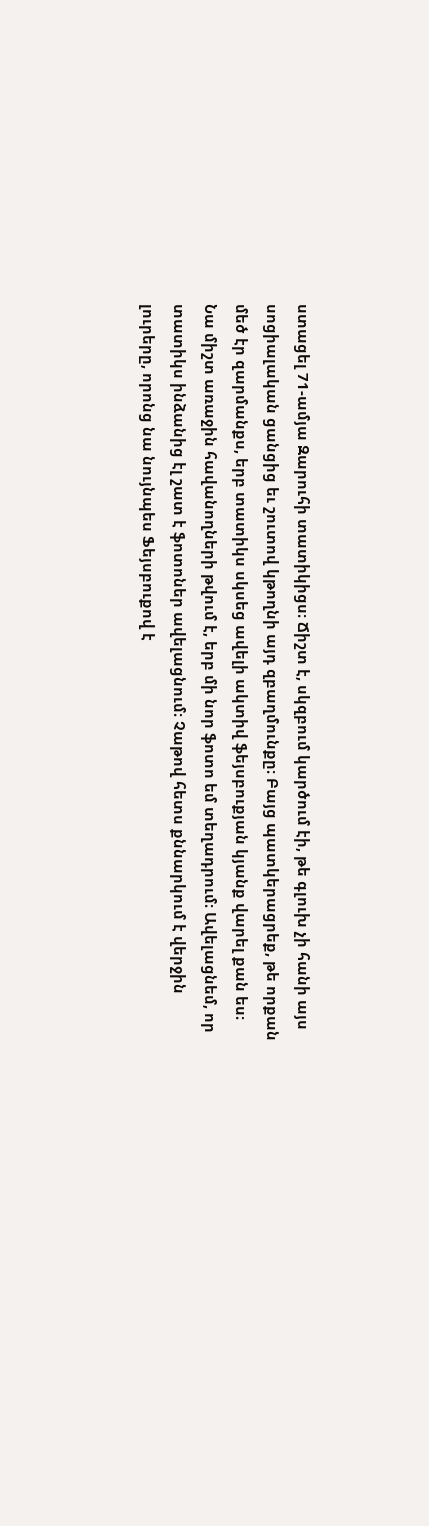ստացել 71-ամյա Զարուհի տատիկիցս։ Ճիշտ է, սկզբում կարծում էի, թե գլուխ չի հանի այս սոցիալական ցանցից եւ շուտով կթողնի այդ զբաղմունքը։ Բայց պատկերացրեք, թե որքան մեծ էր զարմանքս, երբ տատիկս սկսեց ավելի ակտիվ ֆեյսբուքյան կյանք վարել քան ես։ Նա միշտ առաջին հավանողների թվում է, երբ մի նոր ֆոտո եմ տեղադրում։ Ավելացնեմ, որ տատիկս ինձանից էլ շատ է ֆոտոներ ավելացնում։ Չաթով հետս քննարկում է վերջին լուրերը, որոնց նա նույնպես Ֆեյսբուքով է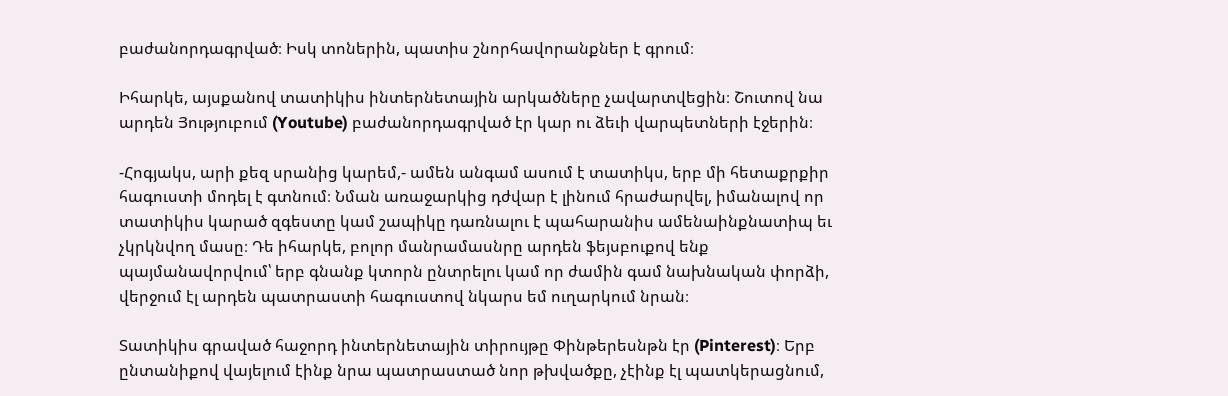բաժանորդագրված։ Իսկ տոներին, պատիս շնորհավորանքներ է գրում։

Իհարկե, այսքանով տատիկիս ինտերնետային արկածները չավարտվեցին։ Շուտով նա արդեն Յություբում (Youtube) բաժանորդագրված էր կար ու ձեւի վարպետների էջերին։

-Հոգյակս, արի քեզ սրանից կարեմ,- ամեն անգամ ասում է տատիկս, երբ մի հետաքրքիր հագուստի մոդել է գտնում։ Նման առաջարկից դժվար է լինում հրաժարվել, իմանալով որ տատիկիս կարած զգեստը կամ շապիկը դառնալու է պահարանիս ամենաինքնատիպ եւ չկրկնվող մասը։ Դե իհարկե, բոլոր մանրամասնրը արդեն ֆեյսբուքով ենք պայմանավորվում՝ երբ գնանք կտորն ընտրելու կամ որ ժամին գամ նախնական փորձի,  վերջում էլ արդեն պատրաստի հագուստով նկարս եմ ուղարկում նրան։

Տատիկիս գրաված հաջորդ ինտերնետային տիրույթը Փինթերեսնթն էր (Pinterest)։ Երբ ընտանիքով վայելում էինք նրա պատրաստած նոր թխվածքը, չէինք էլ պատկերացնում,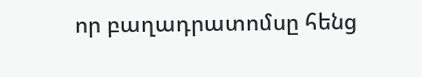որ բաղադրատոմսը հենց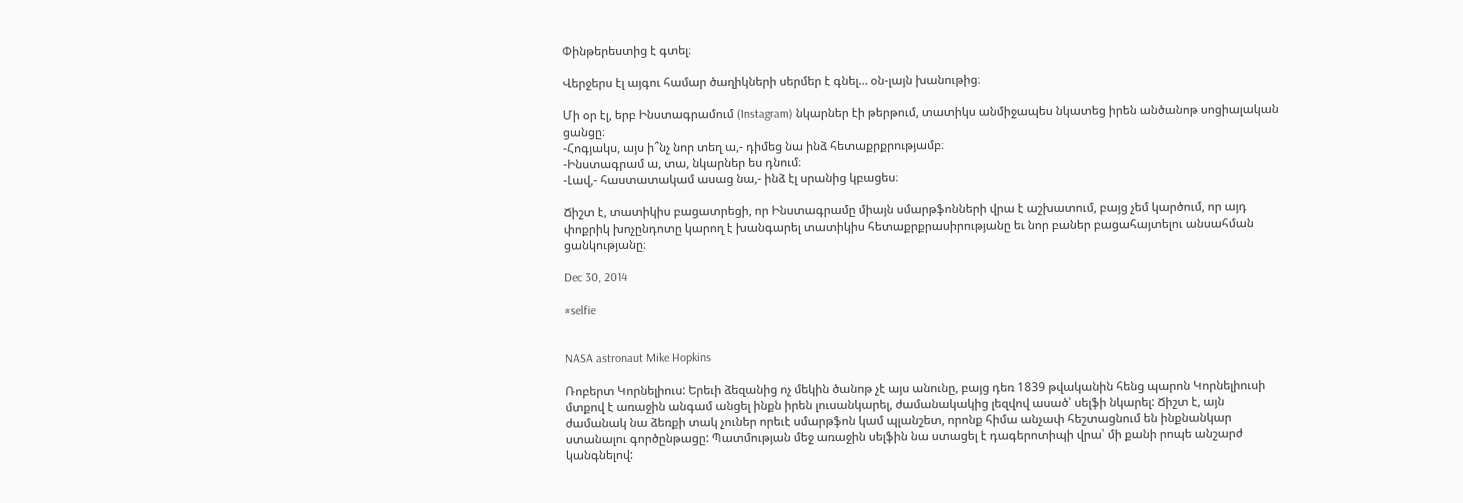Փինթերեստից է գտել։

Վերջերս էլ այգու համար ծաղիկների սերմեր է գնել… օն-լայն խանութից։

Մի օր էլ, երբ Ինստագրամում (Instagram) նկարներ էի թերթում, տատիկս անմիջապես նկատեց իրեն անծանոթ սոցիալական ցանցը։
-Հոգյակս, այս ի՞նչ նոր տեղ ա,- դիմեց նա ինձ հետաքրքրությամբ։
-Ինստագրամ ա, տա, նկարներ ես դնում։
-Լավ,- հաստատակամ ասաց նա,- ինձ էլ սրանից կբացես։

Ճիշտ է, տատիկիս բացատրեցի, որ Ինստագրամը միայն սմարթֆոնների վրա է աշխատում, բայց չեմ կարծում, որ այդ փոքրիկ խոչընդոտը կարող է խանգարել տատիկիս հետաքրքրասիրությանը եւ նոր բաներ բացահայտելու անսահման ցանկությանը։

Dec 30, 2014

#selfie


NASA astronaut Mike Hopkins

Ռոբերտ Կորնելիուս: Երեւի ձեզանից ոչ մեկին ծանոթ չէ այս անունը, բայց դեռ 1839 թվականին հենց պարոն Կորնելիուսի մտքով է առաջին անգամ անցել ինքն իրեն լուսանկարել, ժամանակակից լեզվով ասած՝ սելֆի նկարել: Ճիշտ է, այն ժամանակ նա ձեռքի տակ չուներ որեւէ սմարթֆոն կամ պլանշետ, որոնք հիմա անչափ հեշտացնում են ինքնանկար ստանալու գործընթացը: Պատմության մեջ առաջին սելֆին նա ստացել է դագերոտիպի վրա՝ մի քանի րոպե անշարժ կանգնելով: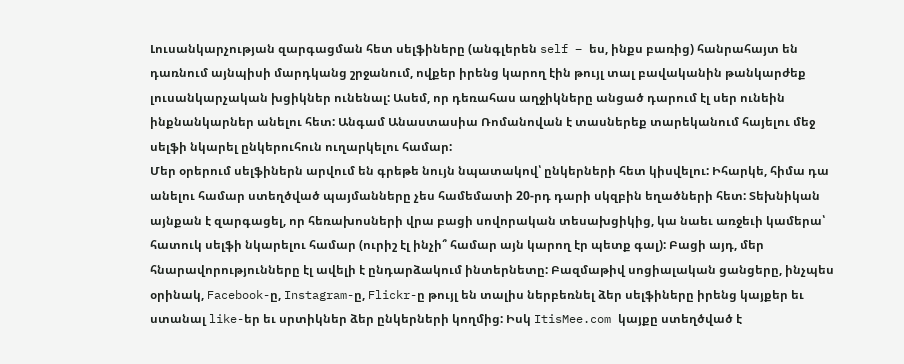Լուսանկարչության զարգացման հետ սելֆիները (անգլերեն self – ես, ինքս բառից) հանրահայտ են դառնում այնպիսի մարդկանց շրջանում, ովքեր իրենց կարող էին թույլ տալ բավականին թանկարժեք լուսանկարչական խցիկներ ունենալ: Ասեմ, որ դեռահաս աղջիկները անցած դարում էլ սեր ունեին ինքնանկարներ անելու հետ: Անգամ Անաստասիա Ռոմանովան է տասներեք տարեկանում հայելու մեջ սելֆի նկարել ընկերուհուն ուղարկելու համար:
Մեր օրերում սելֆիներն արվում են գրեթե նույն նպատակով՝ ընկերների հետ կիսվելու: Իհարկե, հիմա դա անելու համար ստեղծված պայմանները չես համեմատի 20-րդ դարի սկզբին եղածների հետ: Տեխնիկան այնքան է զարգացել, որ հեռախոսների վրա բացի սովորական տեսախցիկից, կա նաեւ առջեւի կամերա՝ հատուկ սելֆի նկարելու համար (ուրիշ էլ ինչի՞ համար այն կարող էր պետք գալ): Բացի այդ, մեր հնարավորությունները էլ ավելի է ընդարձակում ինտերնետը: Բազմաթիվ սոցիալական ցանցերը, ինչպես օրինակ, Facebook-ը, Instagram-ը, Flickr-ը թույլ են տալիս ներբեռնել ձեր սելֆիները իրենց կայքեր եւ ստանալ like-եր եւ սրտիկներ ձեր ընկերների կողմից: Իսկ ItisMee.com կայքը ստեղծված է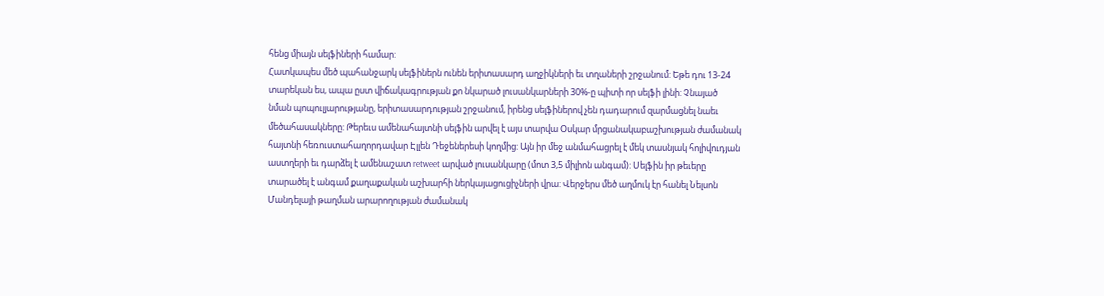հենց միայն սելֆիների համար:
Հատկապես մեծ պահանջարկ սելֆիներն ունեն երիտասարդ աղջիկների եւ տղաների շրջանում: Եթե դու 13-24 տարեկան ես, ապա ըստ վիճակագրության քո նկարած լուսանկարների 30%-ը պիտի որ սելֆի լինի: Չնայած նման պոպուլյարությանը, երիտասարդության շրջանում, իրենց սելֆիներով չեն դադարում զարմացնել նաեւ մեծահասակները: Թերեւս ամենահայտնի սելֆին արվել է այս տարվա Օսկար մրցանակաբաշխության ժամանակ հայտնի հեռուստահաղորդավար Էլլեն Դեջեներեսի կողմից: Այն իր մեջ անմահացրել է մեկ տասնյակ հոլիվուդյան աստղերի եւ դարձել է ամենաշատ retweet արված լուսանկարը (մոտ 3,5 միլիոն անգամ): Սելֆին իր թեւերը տարածել է անգամ քաղաքական աշխարհի ներկայացուցիչների վրա: Վերջերս մեծ աղմուկ էր հանել Նելսոն Մանդելայի թաղման արարողության ժամանակ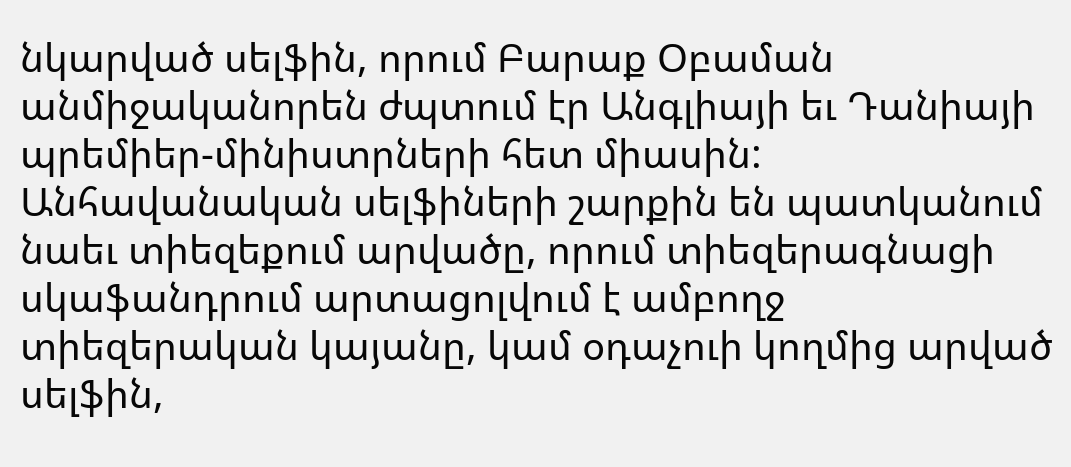նկարված սելֆին, որում Բարաք Օբաման անմիջականորեն ժպտում էր Անգլիայի եւ Դանիայի պրեմիեր-մինիստրների հետ միասին: Անհավանական սելֆիների շարքին են պատկանում նաեւ տիեզեքում արվածը, որում տիեզերագնացի սկաֆանդրում արտացոլվում է ամբողջ տիեզերական կայանը, կամ օդաչուի կողմից արված սելֆին,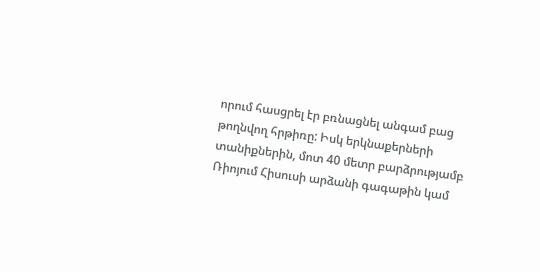որում հասցրել էր բռնացնել անգամ բաց թողնվող հրթիռը: Իսկ երկնաքերների տանիքներին, մոտ 40 մետր բարձրությամբ Ռիոյում Հիսուսի արձանի գագաթին կամ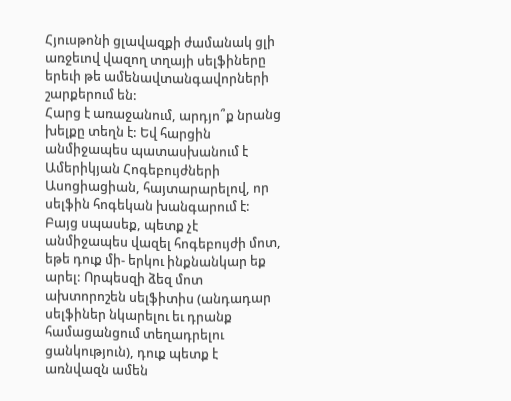Հյուսթոնի ցլավազքի ժամանակ ցլի առջեւով վազող տղայի սելֆիները երեւի թե ամենավտանգավորների շարքերում են:
Հարց է առաջանում, արդյո՞ք նրանց խելքը տեղն է: Եվ հարցին անմիջապես պատասխանում է Ամերիկյան Հոգեբույժների Ասոցիացիան, հայտարարելով, որ սելֆին հոգեկան խանգարում է: Բայց սպասեք, պետք չէ անմիջապես վազել հոգեբույժի մոտ, եթե դուք մի- երկու ինքնանկար եք արել: Որպեսզի ձեզ մոտ ախտորոշեն սելֆիտիս (անդադար սելֆիներ նկարելու եւ դրանք համացանցում տեղադրելու ցանկություն), դուք պետք է առնվազն ամեն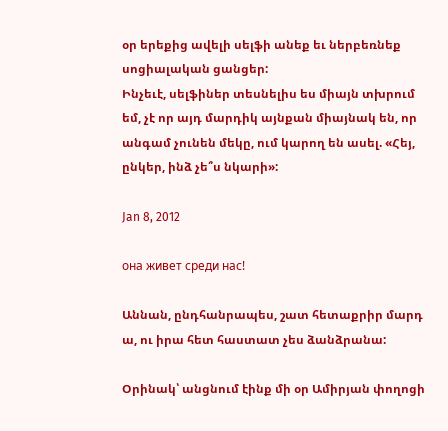օր երեքից ավելի սելֆի անեք եւ ներբեռնեք սոցիալական ցանցեր:
Ինչեւէ, սելֆիներ տեսնելիս ես միայն տխրում եմ, չէ որ այդ մարդիկ այնքան միայնակ են, որ անգամ չունեն մեկը, ում կարող են ասել. «Հեյ, ընկեր, ինձ չե՞ս նկարի»:

Jan 8, 2012

она живет среди нас!

Աննան, ընդհանրապես, շատ հետաքրիր մարդ ա, ու իրա հետ հաստատ չես ձանձրանա:

Օրինակ՝ անցնում էինք մի օր Ամիրյան փողոցի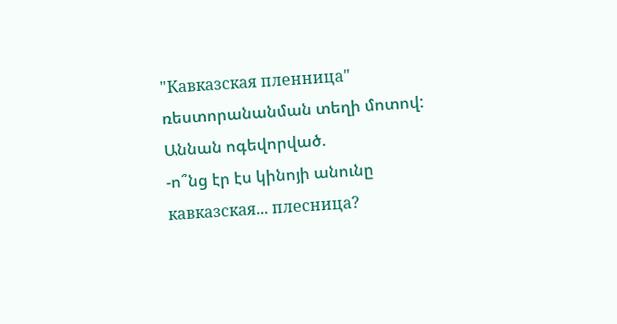"Кавказская пленница" ռեստորանանման տեղի մոտով: Աննան ոգեվորված.
-ո՞նց էր էս կինոյի անունը кавказская... плесница?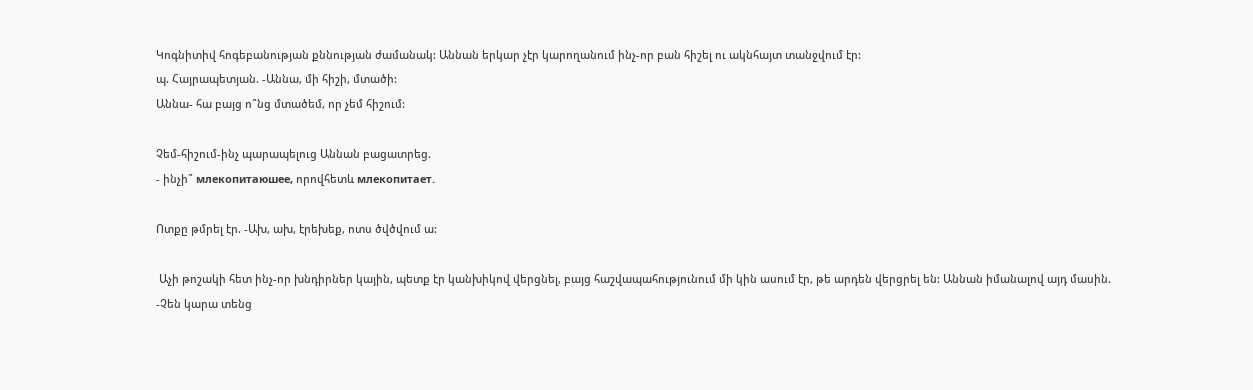Կոգնիտիվ հոգեբանության քննության ժամանակ: Աննան երկար չէր կարողանում ինչ-որ բան հիշել ու ակնհայտ տանջվում էր:
պ. Հայրապետյան. -Աննա, մի հիշի, մտածի:
Աննա- հա բայց ո՞նց մտածեմ, որ չեմ հիշում:

Չեմ-հիշում-ինչ պարապելուց Աննան բացատրեց.
- ինչի՞ млекопитаюшее, որովհետև млекопитает.

Ոտքը թմրել էր. -Ախ, ախ, էրեխեք, ոտս ծվծվում ա:

 Աչի թոշակի հետ ինչ-որ խնդիրներ կային, պետք էր կանխիկով վերցնել, բայց հաշվապահությունում մի կին ասում էր, թե արդեն վերցրել են: Աննան իմանալով այդ մասին.
-Չեն կարա տենց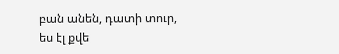բան անեն, դատի տուր, ես էլ քվե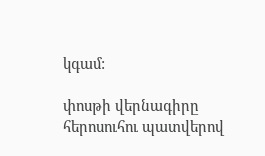կգամ:

փոսթի վերնագիրը հերոսուհու պատվերով